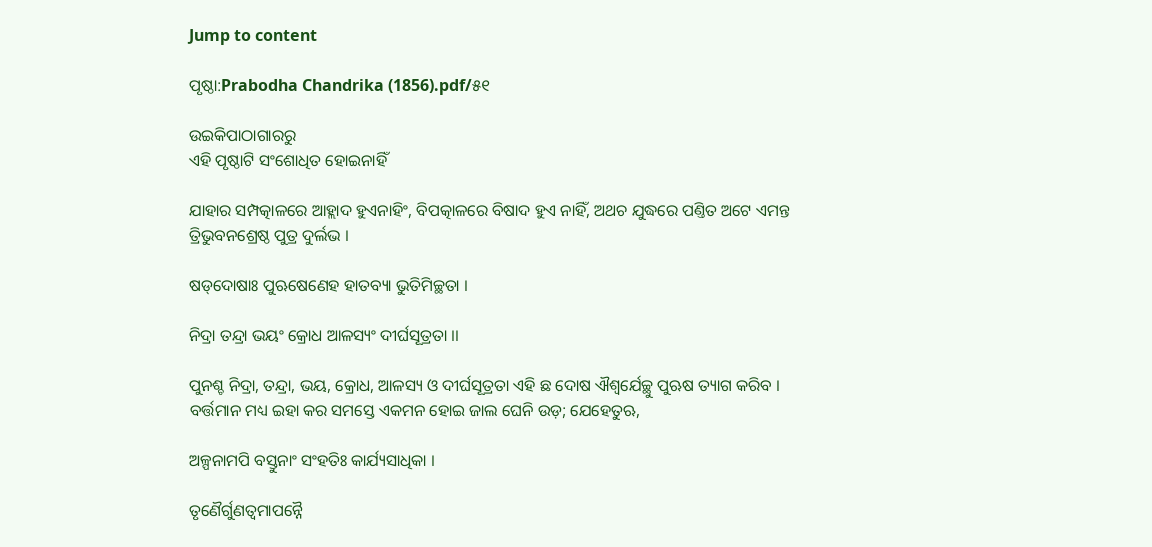Jump to content

ପୃଷ୍ଠା:Prabodha Chandrika (1856).pdf/୫୧

ଉଇକିପାଠାଗାର‌ରୁ
ଏହି ପୃଷ୍ଠାଟି ସଂଶୋଧିତ ହୋଇନାହିଁ

ଯାହାର ସମ୍ପତ୍କାଳରେ ଆହ୍ଲାଦ ହୁଏନାହିଂ, ବିପତ୍କାଳରେ ବିଷାଦ ହୁଏ ନାହିଁ, ଅଥଚ ଯୁଦ୍ଧରେ ପଣ୍ତିତ ଅଟେ ଏମନ୍ତ ତ୍ରିଭୁବନଶ୍ରେଷ୍ଠ ପୁତ୍ର ଦୁର୍ଲଭ ।

ଷଡ୍‌ଦୋଷାଃ ପୁଋଷେଣେହ ହାତବ୍ୟା ଭୁତିମିଚ୍ଛତା ।

ନିଦ୍ରା ତନ୍ଦ୍ରା ଭୟଂ କ୍ରୋଧ ଆଳସ୍ୟଂ ଦୀର୍ଘସୂତ୍ରତା ।।

ପୁନଶ୍ଚ ନିଦ୍ରା, ତନ୍ଦ୍ରା, ଭୟ, କ୍ରୋଧ, ଆଳସ୍ୟ ଓ ଦୀର୍ଘସୂତ୍ରତା ଏହି ଛ ଦୋଷ ଐଶ୍ୱର୍ଯେଚ୍ଛୁ ପୁଋଷ ତ୍ୟାଗ କରିବ । ବର୍ତ୍ତମାନ ମଧ୍ୟ ଇହା କର ସମସ୍ତେ ଏକମନ ହୋଇ ଜାଲ ଘେନି ଉଡ଼; ଯେହେତୁଋ,

ଅଳ୍ପନାମ‌ପି ବସ୍ତୁନାଂ ସଂହତିଃ କାର୍ଯ୍ୟସାଧିକା ।

ତୃଣୈର୍ଗୁଣତ୍ବମାପନ୍ନୈ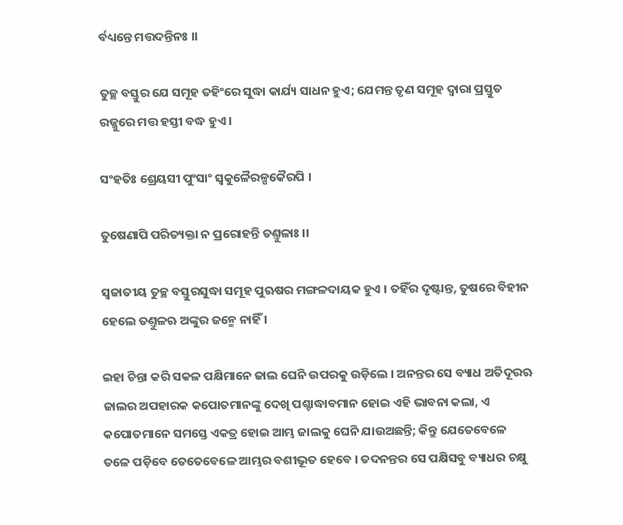ର୍ବଧ୍ୟନ୍ତେ ମତ୍ତଦନ୍ତିନଃ ।।

ତୁଚ୍ଛ ବସ୍ତୁର ଯେ ସମୂହ ତ‌ହିଂରେ ସୁଦ୍ଧା କାର୍ଯ୍ୟ ସାଧନ ହୁଏ; ଯେମନ୍ତ ତୃଣ ସମୂହ ଦ୍ୱାରା ପ୍ରସ୍ତୁତ ରଜ୍ଜୁରେ ମତ୍ତ ହସ୍ତୀ ବଦ୍ଧ ହୁଏ ।

ସଂହତିଃ ଶ୍ରେୟସୀ ପୁଂସାଂ ସ୍ୱକୁଳୈରଳ୍ପକୈରପି ।

ତୁଷେଣାପି ପରିତ୍ୟକ୍ତା ନ ପ୍ରରୋହନ୍ତି ତଣ୍ତୁଳାଃ ।।

ସ୍ୱଜାତୀୟ ତୁଚ୍ଛ ବସ୍ତୁରସୁଦ୍ଧା ସମୂହ ପୁଋଷର ମଙ୍ଗଳଦାୟକ ହୁଏ । ତ‌ହିଁର ଦୃଷ୍ଟାନ୍ତ, ତୁଷରେ ବିହୀନ ହେଲେ ତଣ୍ତୁଳ‌ଋ ଅଙ୍କୁର ଜନ୍ମେ ନାହିଁ ।

ଇହା ଚିନ୍ତା କରି ସକଳ ପକ୍ଷିମାନେ ଜାଲ ଘେନି ଉପରକୁ ଉଡ଼ିଲେ । ଅନନ୍ତର ସେ ବ୍ୟାଧ ଅତିଦୂର‌ଋ ଜାଲର ଅପ‌ହାରକ କପୋତମାନଙ୍କୁ ଦେଖି ପଶ୍ଚାଦ୍ଧାବମାନ ହୋଇ ଏହି ଭାବନା କଲା, ଏ କପୋତମାନେ ସମସ୍ତେ ଏକତ୍ର ହୋଇ ଆମ୍ଭ ଜାଲକୁ ଘେନି ଯାଉଅଛନ୍ତି; କିନ୍ତୁ ଯେତେବେଳେ ତଳେ ପଡ଼ିବେ ତେତେବେଳେ ଆମ୍ଭର ବଶୀଭୂତ ହେବେ । ତଦନନ୍ତର ସେ ପକ୍ଷିସବୁ ବ୍ୟାଧର ଚକ୍ଷୁ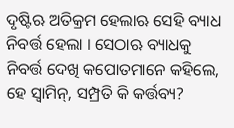ଦୃଷ୍ଟିଋ ଅତିକ୍ରମ ହେଲାଋ ସେହି ବ୍ୟାଧ ନିବର୍ତ୍ତ ହେଲା । ସେଠାଋ ବ୍ୟାଧକୁ ନିବର୍ତ୍ତ ଦେଖି କପୋତମାନେ କ‌ହିଲେ, ହେ ସ୍ୱାମିନ୍, ସମ୍ପ୍ରତି କି କର୍ତ୍ତବ୍ୟ?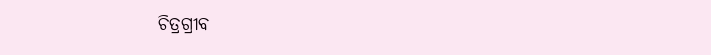ଚିତ୍ରଗ୍ରୀବ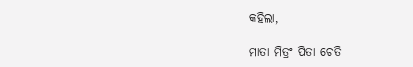କ‌ହିଲା,

ମାତା ମିତ୍ରଂ ପିତା ଚେତି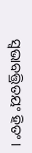ସ୍ୱଭାବତ୍ତ୍ରିତୟଂ ହିତଂ ।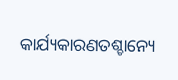କାର୍ଯ୍ୟକାରଣତଶ୍ଚାନ୍ୟେ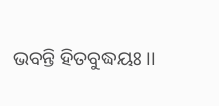ଭବନ୍ତି ହିତବୁଦ୍ଧୟଃ ।।